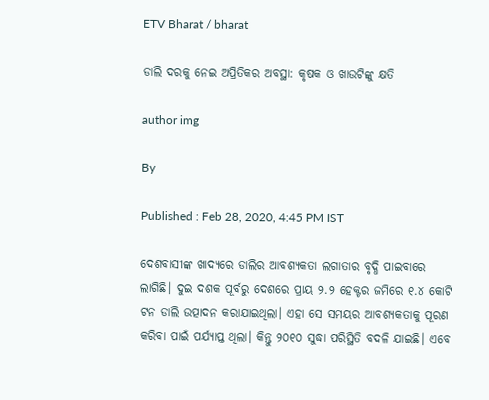ETV Bharat / bharat

ଡାଲି ଦରକୁ ନେଇ ଅପ୍ରିତିକର ଅବସ୍ଥା: କୃଷକ ଓ ଖାଉଟିଙ୍କୁ କ୍ଷତି

author img

By

Published : Feb 28, 2020, 4:45 PM IST

ଦେଶବାସୀଙ୍କ ଖାଦ୍ୟରେ ଡାଲିର ଆବଶ୍ୟକତା ଲଗାତାର ବୃଦ୍ଧି ପାଇବାରେ ଲାଗିଛି। ଦୁଇ ଦଶକ ପୂର୍ବରୁ ଦେଶରେ ପ୍ରାୟ ୨.୨ ହେକ୍ଟର ଜମିରେ ୧.୪ କୋଟି ଟନ ଡାଲି ଉତ୍ପାଦନ କରାଯାଇଥିଲା। ଏହା ସେ ସମୟର ଆବଶ୍ୟକତାକୁ ପୂରଣ କରିବା ପାଇଁ ପର୍ଯ୍ୟାପ୍ତ ଥିଲା। କିନ୍ତୁ ୨୦୧୦ ସୁଦ୍ଧା ପରିସ୍ଥିତି ବଦଳି ଯାଇଛି। ଏବେ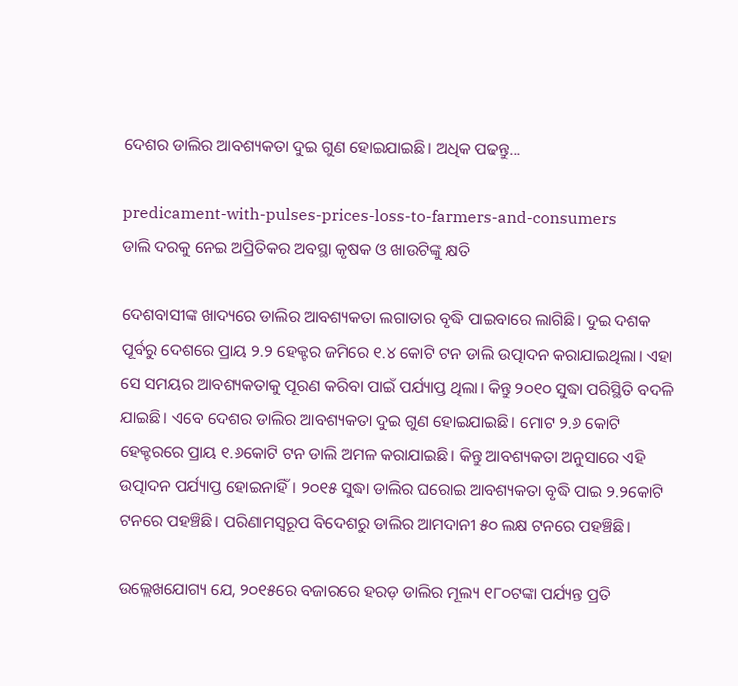ଦେଶର ଡାଲିର ଆବଶ୍ୟକତା ଦୁଇ ଗୁଣ ହୋଇଯାଇଛି। ଅଧିକ ପଢନ୍ତୁ...

predicament-with-pulses-prices-loss-to-farmers-and-consumers
ଡାଲି ଦରକୁ ନେଇ ଅପ୍ରିତିକର ଅବସ୍ଥା କୃଷକ ଓ ଖାଉଟିଙ୍କୁ କ୍ଷତି

ଦେଶବାସୀଙ୍କ ଖାଦ୍ୟରେ ଡାଲିର ଆବଶ୍ୟକତା ଲଗାତାର ବୃଦ୍ଧି ପାଇବାରେ ଲାଗିଛି। ଦୁଇ ଦଶକ ପୂର୍ବରୁ ଦେଶରେ ପ୍ରାୟ ୨.୨ ହେକ୍ଟର ଜମିରେ ୧.୪ କୋଟି ଟନ ଡାଲି ଉତ୍ପାଦନ କରାଯାଇଥିଲା। ଏହା ସେ ସମୟର ଆବଶ୍ୟକତାକୁ ପୂରଣ କରିବା ପାଇଁ ପର୍ଯ୍ୟାପ୍ତ ଥିଲା। କିନ୍ତୁ ୨୦୧୦ ସୁଦ୍ଧା ପରିସ୍ଥିତି ବଦଳି ଯାଇଛି। ଏବେ ଦେଶର ଡାଲିର ଆବଶ୍ୟକତା ଦୁଇ ଗୁଣ ହୋଇଯାଇଛି। ମୋଟ ୨.୬ କୋଟି ହେକ୍ଟରରେ ପ୍ରାୟ ୧.୬କୋଟି ଟନ ଡାଲି ଅମଳ କରାଯାଇଛି। କିନ୍ତୁ ଆବଶ୍ୟକତା ଅନୁସାରେ ଏହି ଉତ୍ପାଦନ ପର୍ଯ୍ୟାପ୍ତ ହୋଇନାହିଁ। ୨୦୧୫ ସୁଦ୍ଧା ଡାଲିର ଘରୋଇ ଆବଶ୍ୟକତା ବୃଦ୍ଧି ପାଇ ୨.୨କୋଟି ଟନରେ ପହଞ୍ଚିଛି। ପରିଣାମସ୍ବରୂପ ବିଦେଶରୁ ଡାଲିର ଆମଦାନୀ ୫୦ ଲକ୍ଷ ଟନରେ ପହଞ୍ଚିଛି।

ଉଲ୍ଲେଖଯୋଗ୍ୟ ଯେ, ୨୦୧୫ରେ ବଜାରରେ ହରଡ଼ ଡାଲିର ମୂଲ୍ୟ ୧୮୦ଟଙ୍କା ପର୍ଯ୍ୟନ୍ତ ପ୍ରତି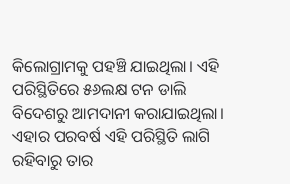କିଲୋଗ୍ରାମକୁ ପହଞ୍ଚି ଯାଇଥିଲା। ଏହି ପରିସ୍ଥିତିରେ ୫୬ଲକ୍ଷ ଟନ ଡାଲି ବିଦେଶରୁ ଆମଦାନୀ କରାଯାଇଥିଲା। ଏହାର ପରବର୍ଷ ଏହି ପରିସ୍ଥିତି ଲାଗି ରହିବାରୁ ତାର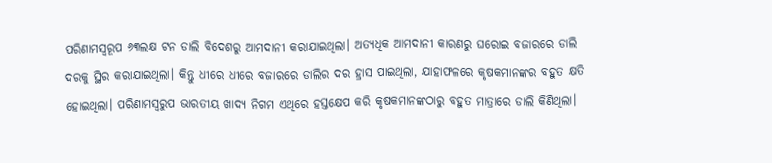ପରିଣାମସ୍ବରୂପ ୬୩ଲକ୍ଷ ଟନ ଡାଲି ବିଦେଶରୁ ଆମଦାନୀ କରାଯାଇଥିଲା। ଅତ୍ୟଧିକ ଆମଦାନୀ କାରଣରୁ ଘରୋଇ ବଜାରରେ ଡାଲି ଦରକୁ ସ୍ଥିର କରାଯାଇଥିଲା। କିନ୍ତୁ ଧୀରେ ଧୀରେ ବଜାରରେ ଡାଲିର ଦର ହ୍ରାସ ପାଇଥିଲା, ଯାହାଫଳରେ କୃଷକମାନଙ୍କର ବହୁତ କ୍ଷତି ହୋଇଥିଲା। ପରିଣାମସ୍ୱରୁପ ଭାରତୀୟ ଖାଦ୍ୟ ନିଗମ ଏଥିରେ ହସ୍ତକ୍ଷେପ କରି କୃଷକମାନଙ୍କଠାରୁ ବହୁତ ମାତ୍ରାରେ ଡାଲି କିଣିଥିଲା।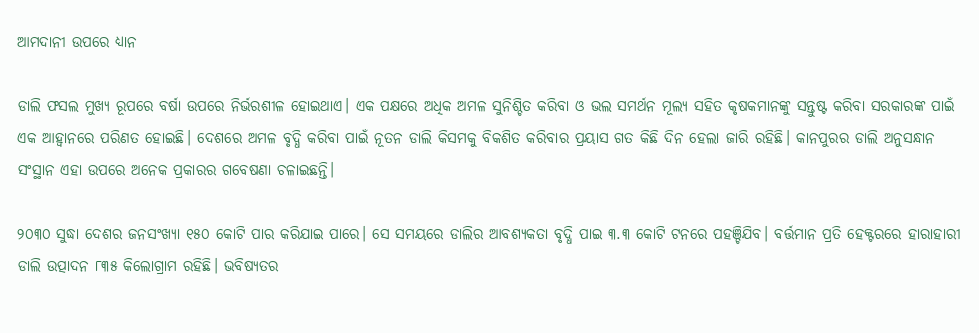ଆମଦାନୀ ଉପରେ ଧ୍ୟାନ

ଡାଲି ଫସଲ ମୁଖ୍ୟ ରୂପରେ ବର୍ଷା ଉପରେ ନିର୍ଭରଶୀଳ ହୋଇଥାଏ। ଏକ ପକ୍ଷରେ ଅଧିକ ଅମଳ ସୁନିଶ୍ଚିତ କରିବା ଓ ଭଲ ସମର୍ଥନ ମୂଲ୍ୟ ସହିତ କୃଷକମାନଙ୍କୁ ସନ୍ତୁଷ୍ଟ କରିବା ସରକାରଙ୍କ ପାଇଁ ଏକ ଆହ୍ୱାନରେ ପରିଣତ ହୋଇଛି। ଦେଶରେ ଅମଳ ବୃଦ୍ଧି କରିବା ପାଇଁ ନୂତନ ଡାଲି କିସମକୁ ବିକଶିତ କରିବାର ପ୍ରୟାସ ଗତ କିଛି ଦିନ ହେଲା ଜାରି ରହିଛି। କାନପୁରର ଡାଲି ଅନୁସନ୍ଧାନ ସଂସ୍ଥାନ ଏହା ଉପରେ ଅନେକ ପ୍ରକାରର ଗବେଷଣା ଚଳାଇଛନ୍ତି।

୨୦୩୦ ସୁଦ୍ଧା ଦେଶର ଜନସଂଖ୍ୟା ୧୫୦ କୋଟି ପାର କରିଯାଇ ପାରେ। ସେ ସମୟରେ ଡାଲିର ଆବଶ୍ୟକତା ବୃଦ୍ଧି ପାଇ ୩.୩ କୋଟି ଟନରେ ପହଞ୍ଚିଯିବ। ବର୍ତ୍ତମାନ ପ୍ରତି ହେକ୍ଟରରେ ହାରାହାରୀ ଡାଲି ଉତ୍ପାଦନ ୮୩୫ କିଲୋଗ୍ରାମ ରହିଛି। ଭବିଷ୍ୟତର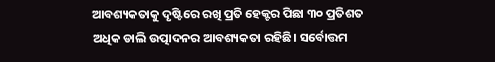ଆବଶ୍ୟକତାକୁ ଦୃଷ୍ଟିରେ ରଖି ପ୍ରତି ହେକ୍ଟର ପିଛା ୩୦ ପ୍ରତିଶତ ଅଧିକ ଡାଲି ଉତ୍ପାଦନର ଆବଶ୍ୟକତା ରହିଛି। ସର୍ବୋତ୍ତମ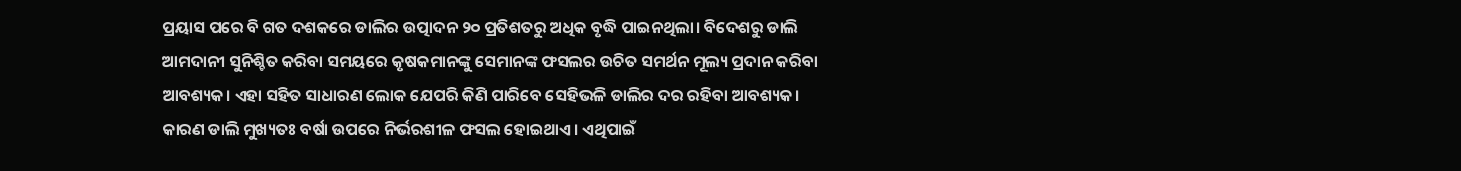ପ୍ରୟାସ ପରେ ବି ଗତ ଦଶକରେ ଡାଲିର ଉତ୍ପାଦନ ୨୦ ପ୍ରତିଶତରୁ ଅଧିକ ବୃଦ୍ଧି ପାଇନଥିଲା। ବିଦେଶରୁ ଡାଲି ଆମଦାନୀ ସୁନିଶ୍ଚିତ କରିବା ସମୟରେ କୃଷକମାନଙ୍କୁ ସେମାନଙ୍କ ଫସଲର ଉଚିତ ସମର୍ଥନ ମୂଲ୍ୟ ପ୍ରଦାନ କରିବା ଆବଶ୍ୟକ। ଏହା ସହିତ ସାଧାରଣ ଲୋକ ଯେପରି କିଣି ପାରିବେ ସେହିଭଳି ଡାଲିର ଦର ରହିବା ଆବଶ୍ୟକ। କାରଣ ଡାଲି ମୁଖ୍ୟତଃ ବର୍ଷା ଉପରେ ନିର୍ଭରଶୀଳ ଫସଲ ହୋଇଥାଏ। ଏଥିପାଇଁ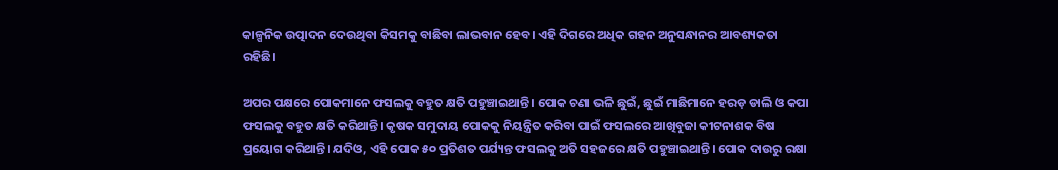କାଳ୍ପନିକ ଉତ୍ପାଦନ ଦେଉଥିବା କିସମକୁ ବାଛିବା ଲାଭବାନ ହେବ। ଏହି ଦିଗରେ ଅଧିକ ଗହନ ଅନୁସନ୍ଧାନର ଆବଶ୍ୟକତା ରହିଛି।

ଅପର ପକ୍ଷରେ ପୋକମାନେ ଫସଲକୁ ବହୁତ କ୍ଷତି ପହୁଞ୍ଚାଇଥାନ୍ତି। ପୋକ ଚଣା ଭଳି ଛୁଇଁ, ଛୁଇଁ ମାଛିମାନେ ହରଡ଼ ଡାଲି ଓ କପା ଫସଲକୁ ବହୁତ କ୍ଷତି କରିଥାନ୍ତି। କୃଷକ ସମୁଦାୟ ପୋକକୁ ନିୟନ୍ତ୍ରିତ କରିବା ପାଇଁ ଫସଲରେ ଆଖିବୁଜା କୀଟନାଶକ ବିଷ ପ୍ରୟୋଗ କରିଥାନ୍ତି। ଯଦିଓ, ଏହି ପୋକ ୫୦ ପ୍ରତିଶତ ପର୍ଯ୍ୟନ୍ତ ଫସଲକୁ ଅତି ସହଜରେ କ୍ଷତି ପହୁଞ୍ଚାଇଥାନ୍ତି। ପୋକ ଦାଉରୁ ରକ୍ଷା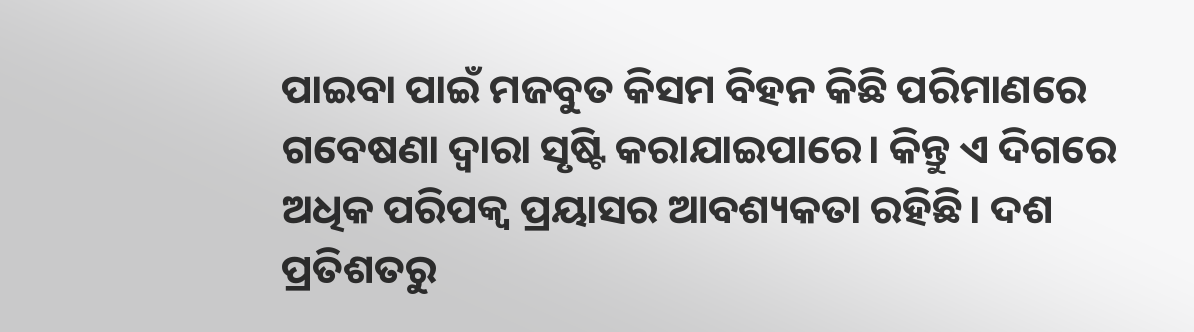ପାଇବା ପାଇଁ ମଜବୁତ କିସମ ବିହନ କିଛି ପରିମାଣରେ ଗବେଷଣା ଦ୍ୱାରା ସୃଷ୍ଟି କରାଯାଇପାରେ। କିନ୍ତୁ ଏ ଦିଗରେ ଅଧିକ ପରିପକ୍ୱ ପ୍ରୟାସର ଆବଶ୍ୟକତା ରହିଛି। ଦଶ ପ୍ରତିଶତରୁ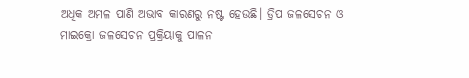ଅଧିକ ଅମଳ ପାଣି ଅଭାବ କାରଣରୁ ନଷ୍ଟ ହେଉଛି। ଡ୍ରିପ ଜଳସେଚନ ଓ ମାଇକ୍ରୋ ଜଳସେଚନ ପ୍ରକ୍ରିୟାକୁ ପାଳନ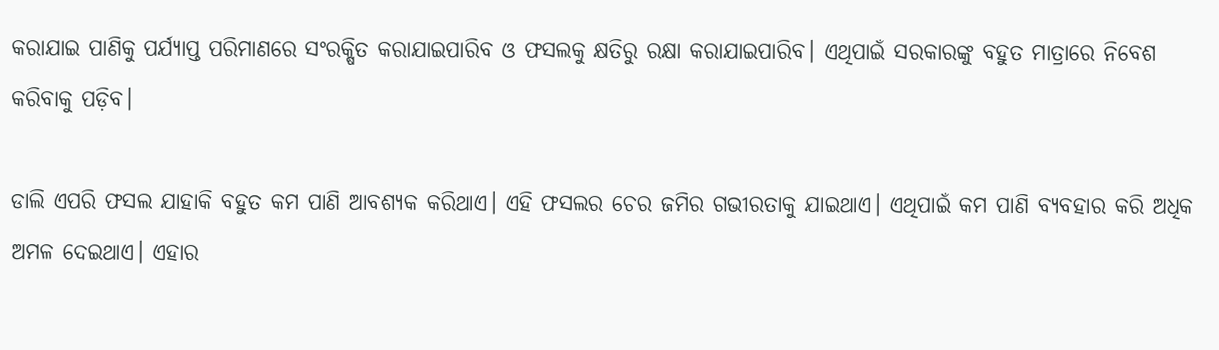କରାଯାଇ ପାଣିକୁ ପର୍ଯ୍ୟାପ୍ତ ପରିମାଣରେ ସଂରକ୍ଷିତ କରାଯାଇପାରିବ ଓ ଫସଲକୁ କ୍ଷତିରୁ ରକ୍ଷା କରାଯାଇପାରିବ। ଏଥିପାଇଁ ସରକାରଙ୍କୁ ବହୁତ ମାତ୍ରାରେ ନିବେଶ କରିବାକୁ ପଡ଼ିବ।

ଡାଲି ଏପରି ଫସଲ ଯାହାକି ବହୁତ କମ ପାଣି ଆବଶ୍ୟକ କରିଥାଏ। ଏହି ଫସଲର ଚେର ଜମିର ଗଭୀରତାକୁ ଯାଇଥାଏ। ଏଥିପାଇଁ କମ ପାଣି ବ୍ୟବହାର କରି ଅଧିକ ଅମଳ ଦେଇଥାଏ। ଏହାର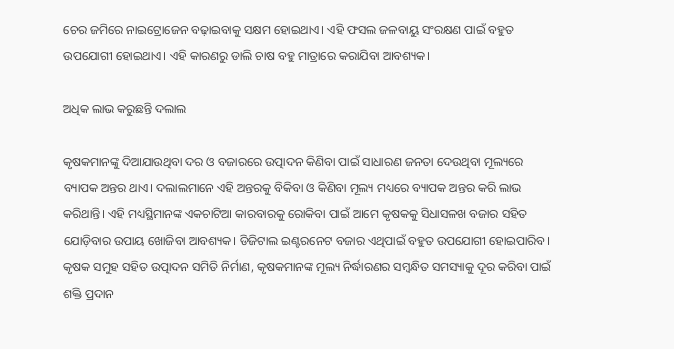ଚେର ଜମିରେ ନାଇଟ୍ରୋଜେନ ବଢ଼ାଇବାକୁ ସକ୍ଷମ ହୋଇଥାଏ। ଏହି ଫସଲ ଜଳବାୟୁ ସଂରକ୍ଷଣ ପାଇଁ ବହୁତ ଉପଯୋଗୀ ହୋଇଥାଏ। ଏହି କାରଣରୁ ଡାଲି ଚାଷ ବହୁ ମାତ୍ରାରେ କରାଯିବା ଆବଶ୍ୟକ।

ଅଧିକ ଲାଭ କରୁଛନ୍ତି ଦଲାଲ

କୃଷକମାନଙ୍କୁ ଦିଆଯାଉଥିବା ଦର ଓ ବଜାରରେ ଉତ୍ପାଦନ କିଣିବା ପାଇଁ ସାଧାରଣ ଜନତା ଦେଉଥିବା ମୂଲ୍ୟରେ ବ୍ୟାପକ ଅନ୍ତର ଥାଏ। ଦଲାଲମାନେ ଏହି ଅନ୍ତରକୁ ବିକିବା ଓ କିଣିବା ମୂଲ୍ୟ ମଧ୍ୟରେ ବ୍ୟାପକ ଅନ୍ତର କରି ଲାଭ କରିଥାନ୍ତି। ଏହି ମଧ୍ୟସ୍ଥିମାନଙ୍କ ଏକଚାଟିଆ କାରବାରକୁ ରୋକିବା ପାଇଁ ଆମେ କୃଷକକୁ ସିଧାସଳଖ ବଜାର ସହିତ ଯୋଡ଼ିବାର ଉପାୟ ଖୋଜିବା ଆବଶ୍ୟକ। ଡିଜିଟାଲ ଇଣ୍ଟରନେଟ ବଜାର ଏଥିପାଇଁ ବହୁତ ଉପଯୋଗୀ ହୋଇପାରିବ। କୃଷକ ସମୁହ ସହିତ ଉତ୍ପାଦନ ସମିତି ନିର୍ମାଣ, କୃଷକମାନଙ୍କ ମୂଲ୍ୟ ନିର୍ଦ୍ଧାରଣର ସମ୍ବନ୍ଧିତ ସମସ୍ୟାକୁ ଦୂର କରିବା ପାଇଁ ଶକ୍ତି ପ୍ରଦାନ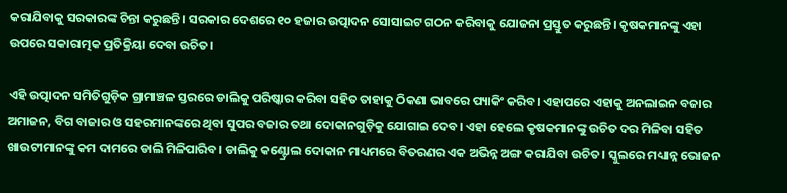କରାଯିବାକୁ ସରକାରଙ୍କ ଚିନ୍ତା କରୁଛନ୍ତି। ସରକାର ଦେଶରେ ୧୦ ହଜାର ଉତ୍ପାଦନ ସୋସାଇଟ ଗଠନ କରିବାକୁ ଯୋଜନା ପ୍ରସ୍ତୁତ କରୁଛନ୍ତି। କୃଷକମାନଙ୍କୁ ଏହା ଉପରେ ସକାରାତ୍ମକ ପ୍ରତିକ୍ରିୟା ଦେବା ଉଚିତ।

ଏହି ଉତ୍ପାଦନ ସମିତିଗୁଡ଼ିକ ଗ୍ରାମାଞ୍ଚଳ ସ୍ତରରେ ଡାଲିକୁ ପରିଷ୍କାର କରିବା ସହିତ ତାହାକୁ ଠିକଣା ଭାବରେ ପ୍ୟାକିଂ କରିବ। ଏହାପରେ ଏହାକୁ ଅନଲାଇନ ବଜାର ଅମାଜନ, ବିଗ ବାଜାର ଓ ସହରମାନଙ୍କରେ ଥିବା ସୁପର ବଜାର ତଥା ଦୋକାନଗୁଡ଼ିକୁ ଯୋଗାଇ ଦେବ। ଏହା ହେଲେ କୃଷକମାନଙ୍କୁ ଉଚିତ ଦର ମିଳିବା ସହିତ ଖାଉଟୀମାନଙ୍କୁ କମ ଦାମରେ ଡାଲି ମିଳିପାରିବ। ଡାଲିକୁ କଣ୍ଟ୍ରୋଲ ଦୋକାନ ମାଧ୍ୟମରେ ବିତରଣର ଏକ ଅଭିନ୍ନ ଅଙ୍ଗ କରାଯିବା ଉଚିତ। ସ୍କୁଲରେ ମଧ୍ୟାନ୍ନ ଭୋଜନ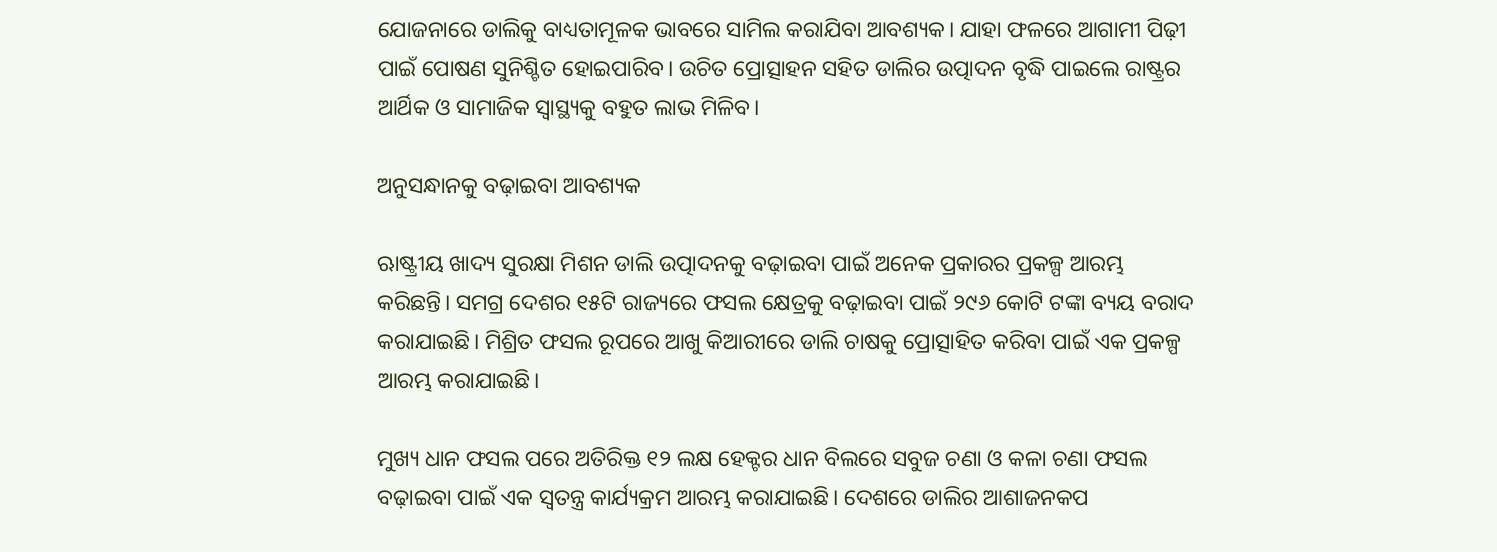ଯୋଜନାରେ ଡାଲିକୁ ବାଧ୍ୟତାମୂଳକ ଭାବରେ ସାମିଲ କରାଯିବା ଆବଶ୍ୟକ। ଯାହା ଫଳରେ ଆଗାମୀ ପିଢ଼ୀ ପାଇଁ ପୋଷଣ ସୁନିଶ୍ଚିତ ହୋଇପାରିବ। ଉଚିତ ପ୍ରୋତ୍ସାହନ ସହିତ ଡାଲିର ଉତ୍ପାଦନ ବୃଦ୍ଧି ପାଇଲେ ରାଷ୍ଟ୍ରର ଆର୍ଥିକ ଓ ସାମାଜିକ ସ୍ବାସ୍ଥ୍ୟକୁ ବହୁତ ଲାଭ ମିଳିବ।

ଅନୁସନ୍ଧାନକୁ ବଢ଼ାଇବା ଆବଶ୍ୟକ

ଋାଷ୍ଟ୍ରୀୟ ଖାଦ୍ୟ ସୁରକ୍ଷା ମିଶନ ଡାଲି ଉତ୍ପାଦନକୁ ବଢ଼ାଇବା ପାଇଁ ଅନେକ ପ୍ରକାରର ପ୍ରକଳ୍ପ ଆରମ୍ଭ କରିଛନ୍ତି। ସମଗ୍ର ଦେଶର ୧୫ଟି ରାଜ୍ୟରେ ଫସଲ କ୍ଷେତ୍ରକୁ ବଢ଼ାଇବା ପାଇଁ ୨୯୬ କୋଟି ଟଙ୍କା ବ୍ୟୟ ବରାଦ କରାଯାଇଛି। ମିଶ୍ରିତ ଫସଲ ରୂପରେ ଆଖୁ କିଆରୀରେ ଡାଲି ଚାଷକୁ ପ୍ରୋତ୍ସାହିତ କରିବା ପାଇଁ ଏକ ପ୍ରକଳ୍ପ ଆରମ୍ଭ କରାଯାଇଛି।

ମୁଖ୍ୟ ଧାନ ଫସଲ ପରେ ଅତିରିକ୍ତ ୧୨ ଲକ୍ଷ ହେକ୍ଟର ଧାନ ବିଲରେ ସବୁଜ ଚଣା ଓ କଳା ଚଣା ଫସଲ ବଢ଼ାଇବା ପାଇଁ ଏକ ସ୍ବତନ୍ତ୍ର କାର୍ଯ୍ୟକ୍ରମ ଆରମ୍ଭ କରାଯାଇଛି। ଦେଶରେ ଡାଲିର ଆଶାଜନକପ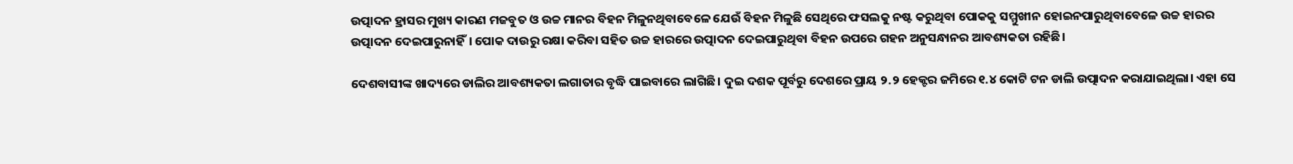ଉତ୍ପାଦନ ହ୍ରାସର ମୁଖ୍ୟ କାରଣ ମଜବୁତ ଓ ଉଚ୍ଚ ମାନର ବିହନ ମିଳୁନଥିବାବେଳେ ଯେଉଁ ବିହନ ମିଳୁଛି ସେଥିରେ ଫସଲକୁ ନଷ୍ଟ କରୁଥିବା ପୋକକୁ ସମ୍ମୁଖୀନ ହୋଇନପାରୁଥିବାବେଳେ ଉଚ୍ଚ ହାରର ଉତ୍ପାଦନ ଦେଇପାରୁନାହିଁ। ପୋକ ଦାଉରୁ ରକ୍ଷା କରିବା ସହିତ ଉଚ୍ଚ ହାରରେ ଉତ୍ପାଦନ ଦେଇପାରୁଥିବା ବିହନ ଉପରେ ଗହନ ଅନୁସନ୍ଧାନର ଆବଶ୍ୟକତା ରହିଛି।

ଦେଶବାସୀଙ୍କ ଖାଦ୍ୟରେ ଡାଲିର ଆବଶ୍ୟକତା ଲଗାତାର ବୃଦ୍ଧି ପାଇବାରେ ଲାଗିଛି। ଦୁଇ ଦଶକ ପୂର୍ବରୁ ଦେଶରେ ପ୍ରାୟ ୨.୨ ହେକ୍ଟର ଜମିରେ ୧.୪ କୋଟି ଟନ ଡାଲି ଉତ୍ପାଦନ କରାଯାଇଥିଲା। ଏହା ସେ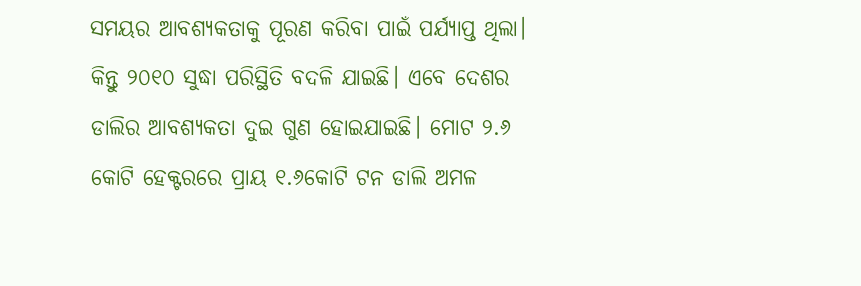ସମୟର ଆବଶ୍ୟକତାକୁ ପୂରଣ କରିବା ପାଇଁ ପର୍ଯ୍ୟାପ୍ତ ଥିଲା। କିନ୍ତୁ ୨୦୧୦ ସୁଦ୍ଧା ପରିସ୍ଥିତି ବଦଳି ଯାଇଛି। ଏବେ ଦେଶର ଡାଲିର ଆବଶ୍ୟକତା ଦୁଇ ଗୁଣ ହୋଇଯାଇଛି। ମୋଟ ୨.୬ କୋଟି ହେକ୍ଟରରେ ପ୍ରାୟ ୧.୬କୋଟି ଟନ ଡାଲି ଅମଳ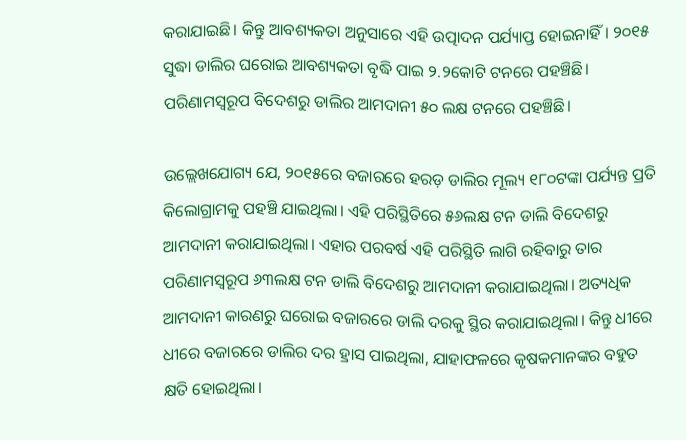କରାଯାଇଛି। କିନ୍ତୁ ଆବଶ୍ୟକତା ଅନୁସାରେ ଏହି ଉତ୍ପାଦନ ପର୍ଯ୍ୟାପ୍ତ ହୋଇନାହିଁ। ୨୦୧୫ ସୁଦ୍ଧା ଡାଲିର ଘରୋଇ ଆବଶ୍ୟକତା ବୃଦ୍ଧି ପାଇ ୨.୨କୋଟି ଟନରେ ପହଞ୍ଚିଛି। ପରିଣାମସ୍ବରୂପ ବିଦେଶରୁ ଡାଲିର ଆମଦାନୀ ୫୦ ଲକ୍ଷ ଟନରେ ପହଞ୍ଚିଛି।

ଉଲ୍ଲେଖଯୋଗ୍ୟ ଯେ, ୨୦୧୫ରେ ବଜାରରେ ହରଡ଼ ଡାଲିର ମୂଲ୍ୟ ୧୮୦ଟଙ୍କା ପର୍ଯ୍ୟନ୍ତ ପ୍ରତି କିଲୋଗ୍ରାମକୁ ପହଞ୍ଚି ଯାଇଥିଲା। ଏହି ପରିସ୍ଥିତିରେ ୫୬ଲକ୍ଷ ଟନ ଡାଲି ବିଦେଶରୁ ଆମଦାନୀ କରାଯାଇଥିଲା। ଏହାର ପରବର୍ଷ ଏହି ପରିସ୍ଥିତି ଲାଗି ରହିବାରୁ ତାର ପରିଣାମସ୍ବରୂପ ୬୩ଲକ୍ଷ ଟନ ଡାଲି ବିଦେଶରୁ ଆମଦାନୀ କରାଯାଇଥିଲା। ଅତ୍ୟଧିକ ଆମଦାନୀ କାରଣରୁ ଘରୋଇ ବଜାରରେ ଡାଲି ଦରକୁ ସ୍ଥିର କରାଯାଇଥିଲା। କିନ୍ତୁ ଧୀରେ ଧୀରେ ବଜାରରେ ଡାଲିର ଦର ହ୍ରାସ ପାଇଥିଲା, ଯାହାଫଳରେ କୃଷକମାନଙ୍କର ବହୁତ କ୍ଷତି ହୋଇଥିଲା।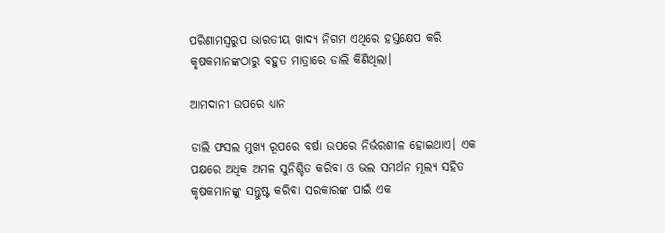ପରିଣାମସ୍ୱରୁପ ଭାରତୀୟ ଖାଦ୍ୟ ନିଗମ ଏଥିରେ ହସ୍ତକ୍ଷେପ କରି କୃଷକମାନଙ୍କଠାରୁ ବହୁତ ମାତ୍ରାରେ ଡାଲି କିଣିଥିଲା।

ଆମଦାନୀ ଉପରେ ଧ୍ୟାନ

ଡାଲି ଫସଲ ମୁଖ୍ୟ ରୂପରେ ବର୍ଷା ଉପରେ ନିର୍ଭରଶୀଳ ହୋଇଥାଏ। ଏକ ପକ୍ଷରେ ଅଧିକ ଅମଳ ସୁନିଶ୍ଚିତ କରିବା ଓ ଭଲ ସମର୍ଥନ ମୂଲ୍ୟ ସହିତ କୃଷକମାନଙ୍କୁ ସନ୍ତୁଷ୍ଟ କରିବା ସରକାରଙ୍କ ପାଇଁ ଏକ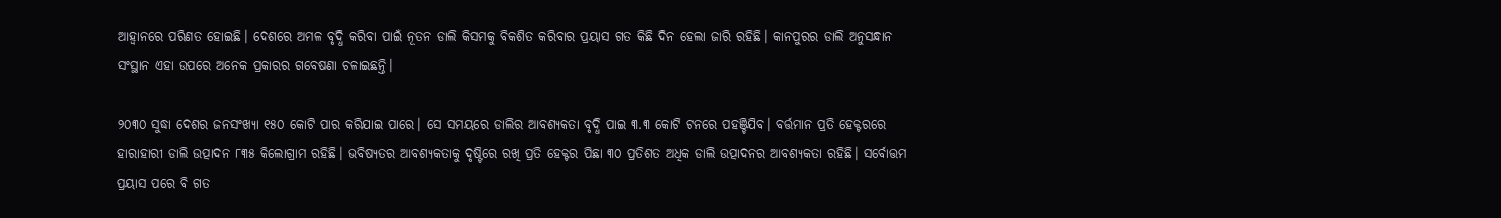ଆହ୍ୱାନରେ ପରିଣତ ହୋଇଛି। ଦେଶରେ ଅମଳ ବୃଦ୍ଧି କରିବା ପାଇଁ ନୂତନ ଡାଲି କିସମକୁ ବିକଶିତ କରିବାର ପ୍ରୟାସ ଗତ କିଛି ଦିନ ହେଲା ଜାରି ରହିଛି। କାନପୁରର ଡାଲି ଅନୁସନ୍ଧାନ ସଂସ୍ଥାନ ଏହା ଉପରେ ଅନେକ ପ୍ରକାରର ଗବେଷଣା ଚଳାଇଛନ୍ତି।

୨୦୩୦ ସୁଦ୍ଧା ଦେଶର ଜନସଂଖ୍ୟା ୧୫୦ କୋଟି ପାର କରିଯାଇ ପାରେ। ସେ ସମୟରେ ଡାଲିର ଆବଶ୍ୟକତା ବୃଦ୍ଧି ପାଇ ୩.୩ କୋଟି ଟନରେ ପହଞ୍ଚିଯିବ। ବର୍ତ୍ତମାନ ପ୍ରତି ହେକ୍ଟରରେ ହାରାହାରୀ ଡାଲି ଉତ୍ପାଦନ ୮୩୫ କିଲୋଗ୍ରାମ ରହିଛି। ଭବିଷ୍ୟତର ଆବଶ୍ୟକତାକୁ ଦୃଷ୍ଟିରେ ରଖି ପ୍ରତି ହେକ୍ଟର ପିଛା ୩୦ ପ୍ରତିଶତ ଅଧିକ ଡାଲି ଉତ୍ପାଦନର ଆବଶ୍ୟକତା ରହିଛି। ସର୍ବୋତ୍ତମ ପ୍ରୟାସ ପରେ ବି ଗତ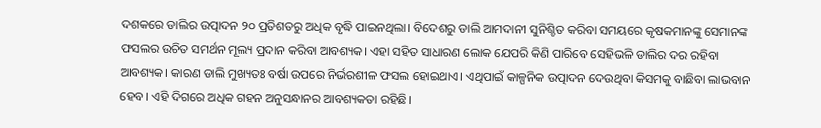ଦଶକରେ ଡାଲିର ଉତ୍ପାଦନ ୨୦ ପ୍ରତିଶତରୁ ଅଧିକ ବୃଦ୍ଧି ପାଇନଥିଲା। ବିଦେଶରୁ ଡାଲି ଆମଦାନୀ ସୁନିଶ୍ଚିତ କରିବା ସମୟରେ କୃଷକମାନଙ୍କୁ ସେମାନଙ୍କ ଫସଲର ଉଚିତ ସମର୍ଥନ ମୂଲ୍ୟ ପ୍ରଦାନ କରିବା ଆବଶ୍ୟକ। ଏହା ସହିତ ସାଧାରଣ ଲୋକ ଯେପରି କିଣି ପାରିବେ ସେହିଭଳି ଡାଲିର ଦର ରହିବା ଆବଶ୍ୟକ। କାରଣ ଡାଲି ମୁଖ୍ୟତଃ ବର୍ଷା ଉପରେ ନିର୍ଭରଶୀଳ ଫସଲ ହୋଇଥାଏ। ଏଥିପାଇଁ କାଳ୍ପନିକ ଉତ୍ପାଦନ ଦେଉଥିବା କିସମକୁ ବାଛିବା ଲାଭବାନ ହେବ। ଏହି ଦିଗରେ ଅଧିକ ଗହନ ଅନୁସନ୍ଧାନର ଆବଶ୍ୟକତା ରହିଛି।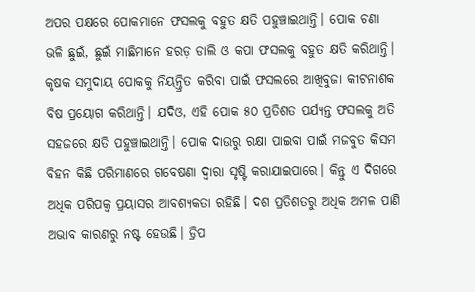ଅପର ପକ୍ଷରେ ପୋକମାନେ ଫସଲକୁ ବହୁତ କ୍ଷତି ପହୁଞ୍ଚାଇଥାନ୍ତି। ପୋକ ଚଣା ଭଳି ଛୁଇଁ, ଛୁଇଁ ମାଛିମାନେ ହରଡ଼ ଡାଲି ଓ କପା ଫସଲକୁ ବହୁତ କ୍ଷତି କରିଥାନ୍ତି। କୃଷକ ସମୁଦାୟ ପୋକକୁ ନିୟନ୍ତ୍ରିତ କରିବା ପାଇଁ ଫସଲରେ ଆଖିବୁଜା କୀଟନାଶକ ବିଷ ପ୍ରୟୋଗ କରିଥାନ୍ତି। ଯଦିଓ, ଏହି ପୋକ ୫୦ ପ୍ରତିଶତ ପର୍ଯ୍ୟନ୍ତ ଫସଲକୁ ଅତି ସହଜରେ କ୍ଷତି ପହୁଞ୍ଚାଇଥାନ୍ତି। ପୋକ ଦାଉରୁ ରକ୍ଷା ପାଇବା ପାଇଁ ମଜବୁତ କିସମ ବିହନ କିଛି ପରିମାଣରେ ଗବେଷଣା ଦ୍ୱାରା ସୃଷ୍ଟି କରାଯାଇପାରେ। କିନ୍ତୁ ଏ ଦିଗରେ ଅଧିକ ପରିପକ୍ୱ ପ୍ରୟାସର ଆବଶ୍ୟକତା ରହିଛି। ଦଶ ପ୍ରତିଶତରୁ ଅଧିକ ଅମଳ ପାଣି ଅଭାବ କାରଣରୁ ନଷ୍ଟ ହେଉଛି। ଡ୍ରିପ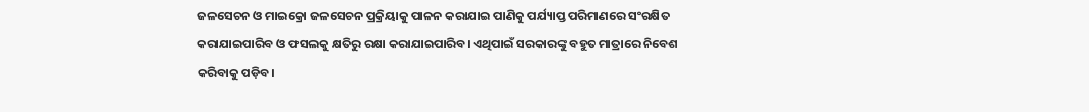ଜଳସେଚନ ଓ ମାଇକ୍ରୋ ଜଳସେଚନ ପ୍ରକ୍ରିୟାକୁ ପାଳନ କରାଯାଇ ପାଣିକୁ ପର୍ଯ୍ୟାପ୍ତ ପରିମାଣରେ ସଂରକ୍ଷିତ କରାଯାଇପାରିବ ଓ ଫସଲକୁ କ୍ଷତିରୁ ରକ୍ଷା କରାଯାଇପାରିବ। ଏଥିପାଇଁ ସରକାରଙ୍କୁ ବହୁତ ମାତ୍ରାରେ ନିବେଶ କରିବାକୁ ପଡ଼ିବ।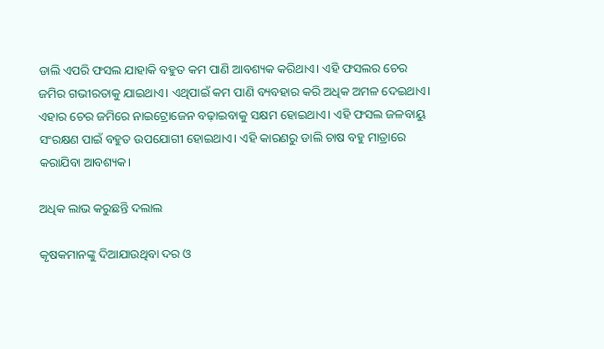ଡାଲି ଏପରି ଫସଲ ଯାହାକି ବହୁତ କମ ପାଣି ଆବଶ୍ୟକ କରିଥାଏ। ଏହି ଫସଲର ଚେର ଜମିର ଗଭୀରତାକୁ ଯାଇଥାଏ। ଏଥିପାଇଁ କମ ପାଣି ବ୍ୟବହାର କରି ଅଧିକ ଅମଳ ଦେଇଥାଏ। ଏହାର ଚେର ଜମିରେ ନାଇଟ୍ରୋଜେନ ବଢ଼ାଇବାକୁ ସକ୍ଷମ ହୋଇଥାଏ। ଏହି ଫସଲ ଜଳବାୟୁ ସଂରକ୍ଷଣ ପାଇଁ ବହୁତ ଉପଯୋଗୀ ହୋଇଥାଏ। ଏହି କାରଣରୁ ଡାଲି ଚାଷ ବହୁ ମାତ୍ରାରେ କରାଯିବା ଆବଶ୍ୟକ।

ଅଧିକ ଲାଭ କରୁଛନ୍ତି ଦଲାଲ

କୃଷକମାନଙ୍କୁ ଦିଆଯାଉଥିବା ଦର ଓ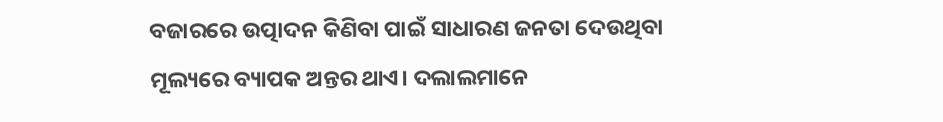ବଜାରରେ ଉତ୍ପାଦନ କିଣିବା ପାଇଁ ସାଧାରଣ ଜନତା ଦେଉଥିବା ମୂଲ୍ୟରେ ବ୍ୟାପକ ଅନ୍ତର ଥାଏ। ଦଲାଲମାନେ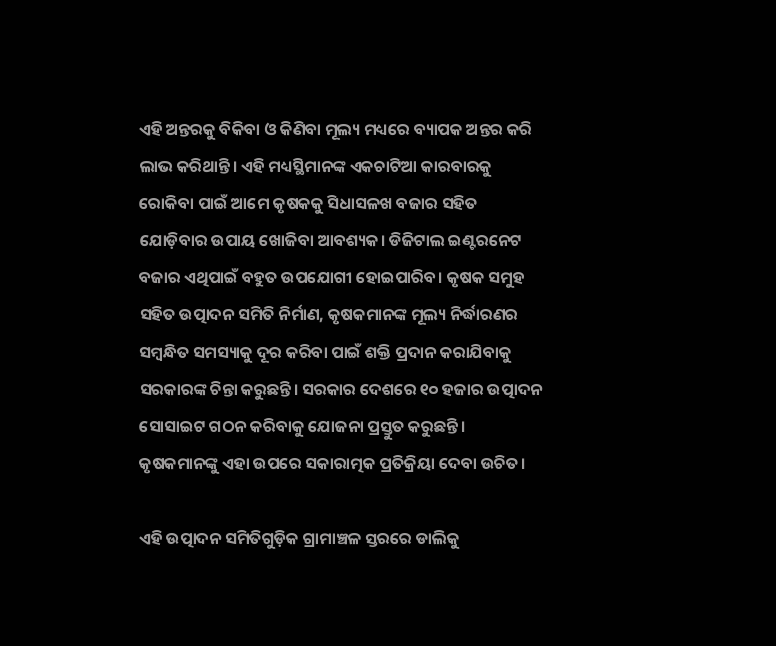ଏହି ଅନ୍ତରକୁ ବିକିବା ଓ କିଣିବା ମୂଲ୍ୟ ମଧ୍ୟରେ ବ୍ୟାପକ ଅନ୍ତର କରି ଲାଭ କରିଥାନ୍ତି। ଏହି ମଧ୍ୟସ୍ଥିମାନଙ୍କ ଏକଚାଟିଆ କାରବାରକୁ ରୋକିବା ପାଇଁ ଆମେ କୃଷକକୁ ସିଧାସଳଖ ବଜାର ସହିତ ଯୋଡ଼ିବାର ଉପାୟ ଖୋଜିବା ଆବଶ୍ୟକ। ଡିଜିଟାଲ ଇଣ୍ଟରନେଟ ବଜାର ଏଥିପାଇଁ ବହୁତ ଉପଯୋଗୀ ହୋଇପାରିବ। କୃଷକ ସମୁହ ସହିତ ଉତ୍ପାଦନ ସମିତି ନିର୍ମାଣ, କୃଷକମାନଙ୍କ ମୂଲ୍ୟ ନିର୍ଦ୍ଧାରଣର ସମ୍ବନ୍ଧିତ ସମସ୍ୟାକୁ ଦୂର କରିବା ପାଇଁ ଶକ୍ତି ପ୍ରଦାନ କରାଯିବାକୁ ସରକାରଙ୍କ ଚିନ୍ତା କରୁଛନ୍ତି। ସରକାର ଦେଶରେ ୧୦ ହଜାର ଉତ୍ପାଦନ ସୋସାଇଟ ଗଠନ କରିବାକୁ ଯୋଜନା ପ୍ରସ୍ତୁତ କରୁଛନ୍ତି। କୃଷକମାନଙ୍କୁ ଏହା ଉପରେ ସକାରାତ୍ମକ ପ୍ରତିକ୍ରିୟା ଦେବା ଉଚିତ।

ଏହି ଉତ୍ପାଦନ ସମିତିଗୁଡ଼ିକ ଗ୍ରାମାଞ୍ଚଳ ସ୍ତରରେ ଡାଲିକୁ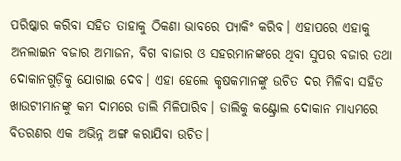ପରିଷ୍କାର କରିବା ସହିତ ତାହାକୁ ଠିକଣା ଭାବରେ ପ୍ୟାକିଂ କରିବ। ଏହାପରେ ଏହାକୁ ଅନଲାଇନ ବଜାର ଅମାଜନ, ବିଗ ବାଜାର ଓ ସହରମାନଙ୍କରେ ଥିବା ସୁପର ବଜାର ତଥା ଦୋକାନଗୁଡ଼ିକୁ ଯୋଗାଇ ଦେବ। ଏହା ହେଲେ କୃଷକମାନଙ୍କୁ ଉଚିତ ଦର ମିଳିବା ସହିତ ଖାଉଟୀମାନଙ୍କୁ କମ ଦାମରେ ଡାଲି ମିଳିପାରିବ। ଡାଲିକୁ କଣ୍ଟ୍ରୋଲ ଦୋକାନ ମାଧ୍ୟମରେ ବିତରଣର ଏକ ଅଭିନ୍ନ ଅଙ୍ଗ କରାଯିବା ଉଚିତ।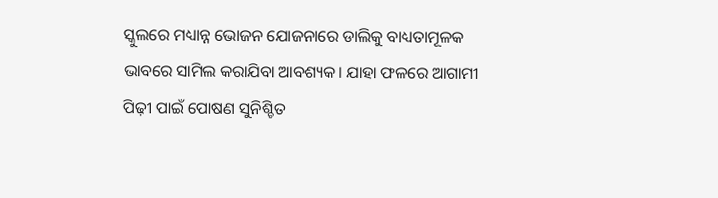ସ୍କୁଲରେ ମଧ୍ୟାନ୍ନ ଭୋଜନ ଯୋଜନାରେ ଡାଲିକୁ ବାଧ୍ୟତାମୂଳକ ଭାବରେ ସାମିଲ କରାଯିବା ଆବଶ୍ୟକ। ଯାହା ଫଳରେ ଆଗାମୀ ପିଢ଼ୀ ପାଇଁ ପୋଷଣ ସୁନିଶ୍ଚିତ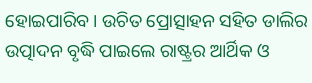ହୋଇପାରିବ। ଉଚିତ ପ୍ରୋତ୍ସାହନ ସହିତ ଡାଲିର ଉତ୍ପାଦନ ବୃଦ୍ଧି ପାଇଲେ ରାଷ୍ଟ୍ରର ଆର୍ଥିକ ଓ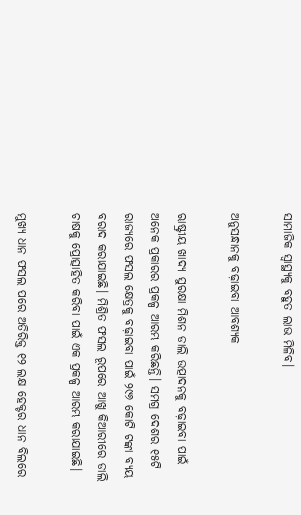ସାମାଜିକ ସ୍ବାସ୍ଥ୍ୟକୁ ବହୁତ ଲାଭ ମିଳିବ।

ଅନୁସନ୍ଧାନକୁ ବଢ଼ାଇବା ଆବଶ୍ୟକ

ଋାଷ୍ଟ୍ରୀୟ ଖାଦ୍ୟ ସୁରକ୍ଷା ମିଶନ ଡାଲି ଉତ୍ପାଦନକୁ ବଢ଼ାଇବା ପାଇଁ ଅନେକ ପ୍ରକାରର ପ୍ରକଳ୍ପ ଆରମ୍ଭ କରିଛନ୍ତି। ସମଗ୍ର ଦେଶର ୧୫ଟି ରାଜ୍ୟରେ ଫସଲ କ୍ଷେତ୍ରକୁ ବଢ଼ାଇବା ପାଇଁ ୨୯୬ କୋଟି ଟଙ୍କା ବ୍ୟୟ ବରାଦ କରାଯାଇଛି। ମିଶ୍ରିତ ଫସଲ ରୂପରେ ଆଖୁ କିଆରୀରେ ଡାଲି ଚାଷକୁ ପ୍ରୋତ୍ସାହିତ କରିବା ପାଇଁ ଏକ ପ୍ରକଳ୍ପ ଆରମ୍ଭ କରାଯାଇଛି।

ମୁଖ୍ୟ ଧାନ ଫସଲ ପରେ ଅତିରିକ୍ତ ୧୨ ଲକ୍ଷ ହେକ୍ଟର ଧାନ ବିଲରେ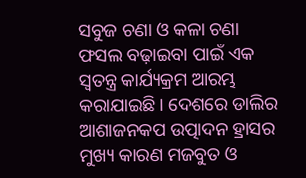ସବୁଜ ଚଣା ଓ କଳା ଚଣା ଫସଲ ବଢ଼ାଇବା ପାଇଁ ଏକ ସ୍ବତନ୍ତ୍ର କାର୍ଯ୍ୟକ୍ରମ ଆରମ୍ଭ କରାଯାଇଛି। ଦେଶରେ ଡାଲିର ଆଶାଜନକପ ଉତ୍ପାଦନ ହ୍ରାସର ମୁଖ୍ୟ କାରଣ ମଜବୁତ ଓ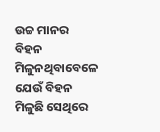ଉଚ୍ଚ ମାନର ବିହନ ମିଳୁନଥିବାବେଳେ ଯେଉଁ ବିହନ ମିଳୁଛି ସେଥିରେ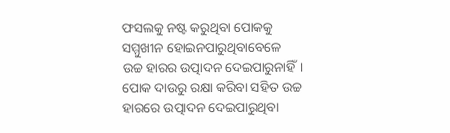ଫସଲକୁ ନଷ୍ଟ କରୁଥିବା ପୋକକୁ ସମ୍ମୁଖୀନ ହୋଇନପାରୁଥିବାବେଳେ ଉଚ୍ଚ ହାରର ଉତ୍ପାଦନ ଦେଇପାରୁନାହିଁ। ପୋକ ଦାଉରୁ ରକ୍ଷା କରିବା ସହିତ ଉଚ୍ଚ ହାରରେ ଉତ୍ପାଦନ ଦେଇପାରୁଥିବା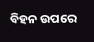ବିହନ ଉପରେ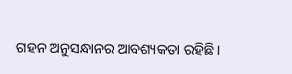ଗହନ ଅନୁସନ୍ଧାନର ଆବଶ୍ୟକତା ରହିଛି।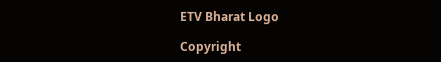ETV Bharat Logo

Copyright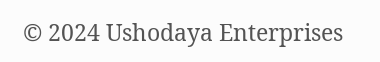© 2024 Ushodaya Enterprises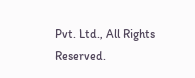Pvt. Ltd., All Rights Reserved.